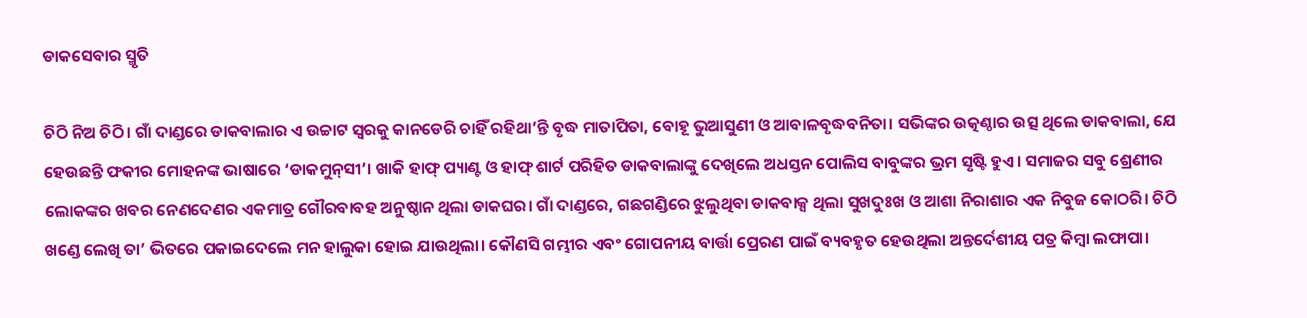ଡାକସେବାର ସ୍ମୃତି

ଚିଠି ନିଅ ଚିଠି। ଗାଁ ଦାଣ୍ଡରେ ଡାକବାଲାର ଏ ଉଚ୍ଚାଟ ସ୍ବରକୁ କାନଡେରି ଚାହିଁ ରହିଥା’ନ୍ତି ବୃଦ୍ଧ ମାତାପିତା, ବୋହୂ ଭୁଆସୁଣୀ ଓ ଆବାଳବୃଦ୍ଧବନିତା। ସଭିଙ୍କର ଉତ୍କଣ୍ଠାର ଉତ୍ସ ଥିଲେ ଡାକବାଲା, ଯେ ହେଉଛନ୍ତି ଫକୀର ମୋହନଙ୍କ ଭାଷାରେ ‘ଡାକମୁନ୍‌ସୀ’। ଖାକି ହାଫ୍‌ ପ୍ୟାଣ୍ଟ ଓ ହାଫ୍‌ ଶାର୍ଟ ପରିହିତ ଡାକବାଲାଙ୍କୁ ଦେଖିଲେ ଅଧସ୍ତନ ପୋଲିସ ବାବୁଙ୍କର ଭ୍ରମ ସୃଷ୍ଟି ହୁଏ। ସମାଜର ସବୁ ଶ୍ରେଣୀର ଲୋକଙ୍କର ଖବର ନେଣଦେଣର ଏକମାତ୍ର ଗୌରବାବହ ଅନୁଷ୍ଠାନ ଥିଲା ଡାକଘର। ଗାଁ ଦାଣ୍ଡରେ, ଗଛଗଣ୍ଡିରେ ଝୁଲୁଥିବା ଡାକବାକ୍ସ ଥିଲା ସୁଖଦୁଃଖ ଓ ଆଶା ନିରାଶାର ଏକ ନିବୁଜ କୋଠରି। ଚିଠି ଖଣ୍ଡେ ଲେଖି ତା’ ଭିତରେ ପକାଇଦେଲେ ମନ ହାଲୁକା ହୋଇ ଯାଉଥିଲା। କୌଣସି ଗମ୍ଭୀର ଏବଂ ଗୋପନୀୟ ବାର୍ତ୍ତା ପ୍ରେରଣ ପାଇଁ ବ୍ୟବହୃତ ହେଉଥିଲା ଅନ୍ତର୍ଦେଶୀୟ ପତ୍ର କିମ୍ବା ଲଫାପା।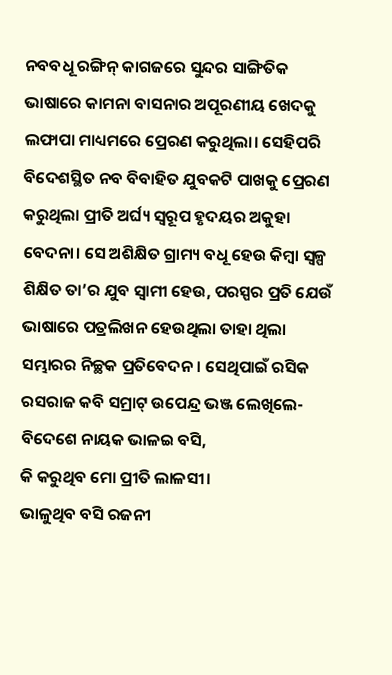ନବବଧୂ ରଙ୍ଗିନ୍‌ କାଗଜରେ ସୁନ୍ଦର ସାଙ୍ଗିତିକ ଭାଷାରେ କାମନା ବାସନାର ଅପୂରଣୀୟ ଖେଦକୁ ଲଫାପା ମାଧ୍ୟମରେ ପ୍ରେରଣ କରୁଥିଲା। ସେହିପରି ବିଦେଶସ୍ଥିତ ନବ ବିବାହିତ ଯୁବକଟି ପାଖକୁ ପ୍ରେରଣ କରୁଥିଲା ପ୍ରୀତି ଅର୍ଘ୍ୟ ସ୍ବରୂପ ହୃଦୟର ଅକୁହା ବେଦନା। ସେ ଅଶିକ୍ଷିତ ଗ୍ରାମ୍ୟ ବଧୂ ହେଉ କିମ୍ବା ସ୍ବଳ୍ପ ଶିକ୍ଷିତ ତା’ର ଯୁବ ସ୍ବାମୀ ହେଉ, ପରସ୍ପର ପ୍ରତି ଯେଉଁ ଭାଷାରେ ପତ୍ରଲିଖନ ହେଉଥିଲା ତାହା ଥିଲା ସମ୍ଭାରର ନିଚ୍ଛକ ପ୍ରତିବେଦନ। ସେଥିପାଇଁ ରସିକ ରସରାଜ କବି ସମ୍ରାଟ୍‌ ଉପେନ୍ଦ୍ର ଭଞ୍ଜ ଲେଖିଲେ-
ବିଦେଶେ ନାୟକ ଭାଳଇ ବସି,
କି କରୁଥିବ ମୋ ପ୍ରୀତି ଲାଳସୀ।
ଭାଳୁଥିବ ବସି ରଜନୀ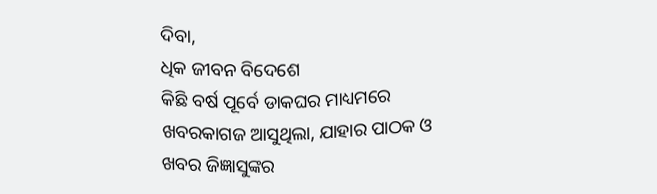ଦିବା,
ଧିକ ଜୀବନ ବିଦେଶେ
କିଛି ବର୍ଷ ପୂର୍ବେ ଡାକଘର ମାଧ୍ୟମରେ ଖବରକାଗଜ ଆସୁଥିଲା, ଯାହାର ପାଠକ ଓ ଖବର ଜିଜ୍ଞାସୁଙ୍କର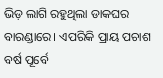ଭିଡ଼ ଲାଗି ରହୁଥିଲା ଡାକଘର ବାରଣ୍ଡାରେ। ଏପରିକି ପ୍ରାୟ ପଚାଶ ବର୍ଷ ପୂର୍ବେ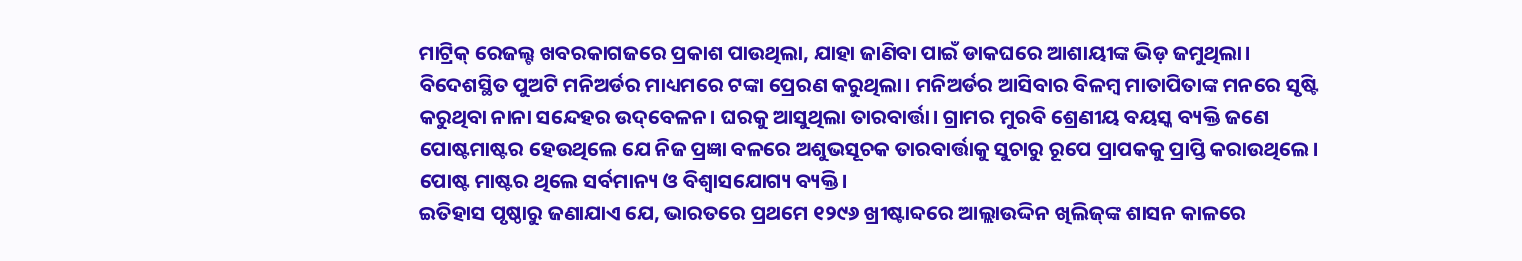ମାଟ୍ରିକ୍‌ ରେଜଲ୍ଟ ଖବରକାଗଜରେ ପ୍ରକାଶ ପାଉଥିଲା, ଯାହା ଜାଣିବା ପାଇଁ ଡାକଘରେ ଆଶାୟୀଙ୍କ ଭିଡ଼ ଜମୁଥିଲା। ବିଦେଶସ୍ଥିତ ପୁଅଟି ମନିଅର୍ଡର ମାଧ୍ୟମରେ ଟଙ୍କା ପ୍ରେରଣ କରୁଥିଲା। ମନିଅର୍ଡର ଆସିବାର ବିଳମ୍ବ ମାତାପିତାଙ୍କ ମନରେ ସୃଷ୍ଟି କରୁଥିବା ନାନା ସନ୍ଦେହର ଉଦ୍‌ବେଳନ। ଘରକୁ ଆସୁଥିଲା ତାରବାର୍ତ୍ତା। ଗ୍ରାମର ମୁରବି ଶ୍ରେଣୀୟ ବୟସ୍କ ବ୍ୟକ୍ତି ଜଣେ ପୋଷ୍ଟମାଷ୍ଟର ହେଉଥିଲେ ଯେ ନିଜ ପ୍ରଜ୍ଞା ବଳରେ ଅଶୁଭସୂଚକ ତାରବାର୍ତ୍ତାକୁ ସୁଚାରୁ ରୂପେ ପ୍ରାପକକୁ ପ୍ରାପ୍ତି କରାଉଥିଲେ। ପୋଷ୍ଟ ମାଷ୍ଟର ଥିଲେ ସର୍ବମାନ୍ୟ ଓ ବିଶ୍ୱାସଯୋଗ୍ୟ ବ୍ୟକ୍ତି।
ଇତିହାସ ପୃଷ୍ଠାରୁ ଜଣାଯାଏ ଯେ, ଭାରତରେ ପ୍ରଥମେ ୧୨୯୬ ଖ୍ରୀଷ୍ଟାବ୍ଦରେ ଆଲ୍ଲାଉଦ୍ଦିନ ଖିଲିଜ୍‌ଙ୍କ ଶାସନ କାଳରେ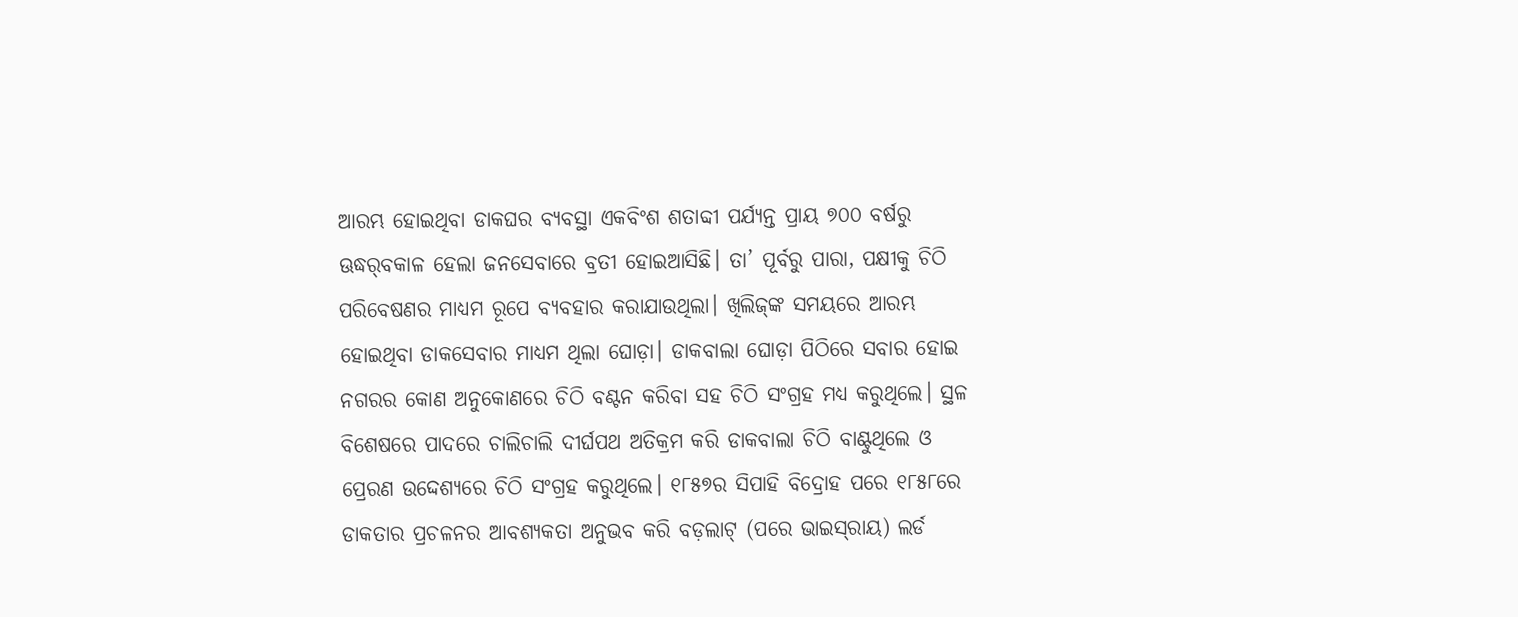ଆରମ୍ଭ ହୋଇଥିବା ଡାକଘର ବ୍ୟବସ୍ଥା ଏକବିଂଶ ଶତାବ୍ଦୀ ପର୍ଯ୍ୟନ୍ତ ପ୍ରାୟ ୭୦୦ ବର୍ଷରୁ ଊଦ୍ଧର୍‌ବକାଳ ହେଲା ଜନସେବାରେ ବ୍ରତୀ ହୋଇଆସିଛି। ତା’ ପୂର୍ବରୁ ପାରା, ପକ୍ଷୀକୁ ଚିଠି ପରିବେଷଣର ମାଧ୍ୟମ ରୂପେ ବ୍ୟବହାର କରାଯାଉଥିଲା। ଖିଲିଜ୍‌ଙ୍କ ସମୟରେ ଆରମ୍ଭ ହୋଇଥିବା ଡାକସେବାର ମାଧ୍ୟମ ଥିଲା ଘୋଡ଼ା। ଡାକବାଲା ଘୋଡ଼ା ପିଠିରେ ସବାର ହୋଇ ନଗରର କୋଣ ଅନୁକୋଣରେ ଚିଠି ବଣ୍ଟନ କରିବା ସହ ଚିଠି ସଂଗ୍ରହ ମଧ୍ୟ କରୁଥିଲେ। ସ୍ଥଳ ବିଶେଷରେ ପାଦରେ ଚାଲିଚାଲି ଦୀର୍ଘପଥ ଅତିକ୍ରମ କରି ଡାକବାଲା ଚିଠି ବାଣ୍ଟୁଥିଲେ ଓ ପ୍ରେରଣ ଉଦ୍ଦେଶ୍ୟରେ ଚିଠି ସଂଗ୍ରହ କରୁଥିଲେ। ୧୮୫୭ର ସିପାହି ବିଦ୍ରୋହ ପରେ ୧୮୫୮ରେ ଡାକତାର ପ୍ରଚଳନର ଆବଶ୍ୟକତା ଅନୁଭବ କରି ବଡ଼ଲାଟ୍‌ (ପରେ ଭାଇସ୍‌ରାୟ) ଲର୍ଡ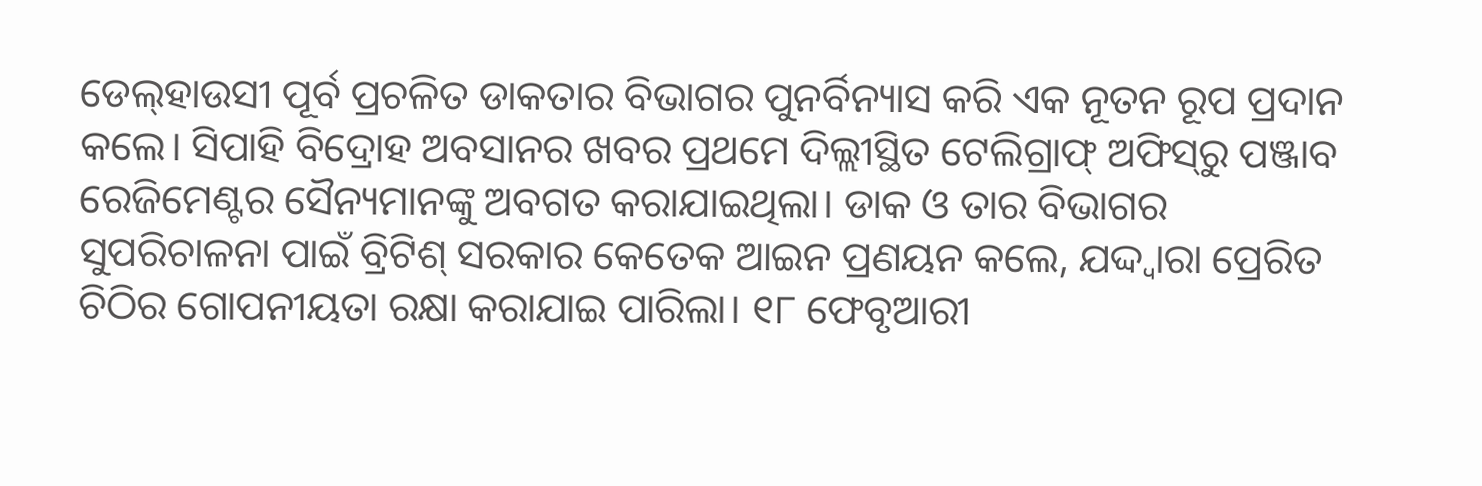ଡେଲ୍‌ହାଉସୀ ପୂର୍ବ ପ୍ରଚଳିତ ଡାକତାର ବିଭାଗର ପୁନର୍ବିନ୍ୟାସ କରି ଏକ ନୂତନ ରୂପ ପ୍ରଦାନ କଲେ। ସିପାହି ବିଦ୍ରୋହ ଅବସାନର ଖବର ପ୍ରଥମେ ଦିଲ୍ଲୀସ୍ଥିତ ଟେଲିଗ୍ରାଫ୍‌ ଅଫିସ୍‌ରୁ ପଞ୍ଜାବ ରେଜିମେଣ୍ଟର ସୈନ୍ୟମାନଙ୍କୁ ଅବଗତ କରାଯାଇଥିଲା। ଡାକ ଓ ତାର ବିଭାଗର ସୁପରିଚାଳନା ପାଇଁ ବ୍ରିଟିଶ୍‌ ସରକାର କେତେକ ଆଇନ ପ୍ରଣୟନ କଲେ, ଯଦ୍ଦ୍ବାରା ପ୍ରେରିତ ଚିଠିର ଗୋପନୀୟତା ରକ୍ଷା କରାଯାଇ ପାରିଲା। ୧୮ ଫେବୃଆରୀ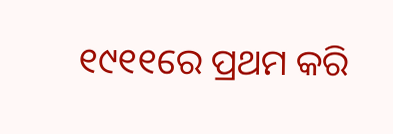୧୯୧୧ରେ ପ୍ରଥମ କରି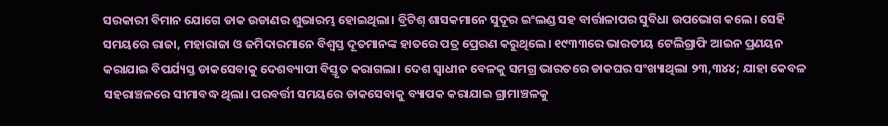ସରକାରୀ ବିମାନ ଯୋଗେ ଡାକ ଉଡାଣର ଶୁଭାରମ୍ଭ ହୋଇଥିଲା। ବ୍ରିଟିଶ୍‌ ଶାସକମାନେ ସୁଦୂର ଇଂଲଣ୍ଡ ସହ ବାର୍ତ୍ତାଳାପର ସୁବିଧା ଉପଭୋଗ କଲେ। ସେହି ସମୟରେ ରାଜା, ମହାରାଜା ଓ ଜମିଦାରମାନେ ବିଶ୍ୱସ୍ତ ଦୂତମାନଙ୍କ ହାତରେ ପତ୍ର ପ୍ରେରଣ କରୁଥିଲେ। ୧୯୩୩ରେ ଭାରତୀୟ ଟେଲିଗ୍ରାଫି ଆଇନ ପ୍ରଣୟନ କରାଯାଇ ବିପର୍ଯ୍ୟସ୍ତ ଡାକସେବାକୁ ଦେଶବ୍ୟାପୀ ବିସ୍ତୃତ କରାଗଲା। ଦେଶ ସ୍ବାଧୀନ ବେଳକୁ ସମଗ୍ର ଭାରତରେ ଡାକଘର ସଂଖ୍ୟାଥିଲା ୨୩,୩୪୪; ଯାହା କେବଳ ସହରାଞ୍ଚଳରେ ସୀମାବଦ୍ଧ ଥିଲା। ପରବର୍ତ୍ତୀ ସମୟରେ ଡାକସେବାକୁ ବ୍ୟାପକ କରାଯାଇ ଗ୍ରାମାଞ୍ଚଳକୁ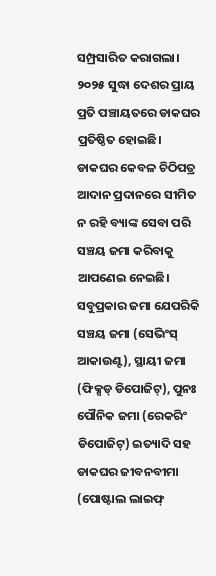ସମ୍ପ୍ରସାରିତ କରାଗଲା। ୨୦୨୫ ସୁଦ୍ଧା ଦେଶର ପ୍ରାୟ ପ୍ରତି ପଞ୍ଚାୟତରେ ଡାକଘର ପ୍ରତିଷ୍ଠିତ ହୋଇଛି।
ଡାକଘର କେବଳ ଚିଠିପତ୍ର ଆଦାନ ପ୍ରଦାନରେ ସୀମିତ ନ ରହି ବ୍ୟାଙ୍କ ସେବା ପରି ସଞ୍ଚୟ ଜମା କରିବାକୁ ଆପଣେଇ ନେଇଛି। ସବୁପ୍ରକାର ଜମା ଯେପରିକି ସଞ୍ଚୟ ଜମା (ସେଭିଂସ୍‌ ଆକାଉଣ୍ଟ), ସ୍ଥାୟୀ ଜମା (ଫିକ୍ସଡ୍‌ ଡିପୋଜିଟ୍‌), ପୁନଃ ପୌନିକ ଜମା (ରେକରିଂ ଡିପୋଜିଟ୍‌) ଇତ୍ୟାଦି ସହ ଡାକଘର ଜୀବନବୀମା (ପୋଷ୍ଟାଲ ଲାଇଫ୍‌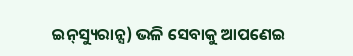ଇନ୍‌ସ୍ୟୁରାନ୍ସ) ଭଳି ସେବାକୁ ଆପଣେଇ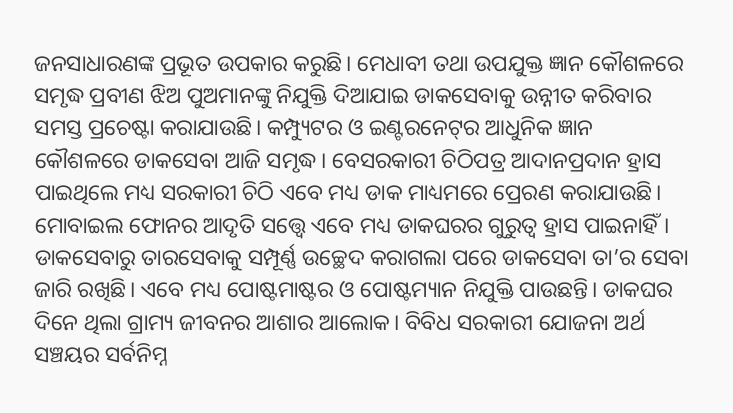ଜନସାଧାରଣଙ୍କ ପ୍ରଭୂତ ଉପକାର କରୁଛି। ମେଧାବୀ ତଥା ଉପଯୁକ୍ତ ଜ୍ଞାନ କୌଶଳରେ ସମୃଦ୍ଧ ପ୍ରବୀଣ ଝିଅ ପୁଅମାନଙ୍କୁ ନିଯୁକ୍ତି ଦିଆଯାଇ ଡାକସେବାକୁ ଉନ୍ନୀତ କରିବାର ସମସ୍ତ ପ୍ରଚେଷ୍ଟା କରାଯାଉଛି। କମ୍ପ୍ୟୁଟର ଓ ଇଣ୍ଟରନେଟ୍‌ର ଆଧୁନିକ ଜ୍ଞାନ କୌଶଳରେ ଡାକସେବା ଆଜି ସମୃଦ୍ଧ। ବେସରକାରୀ ଚିଠିପତ୍ର ଆଦାନପ୍ରଦାନ ହ୍ରାସ ପାଇଥିଲେ ମଧ୍ୟ ସରକାରୀ ଚିଠି ଏବେ ମଧ୍ୟ ଡାକ ମାଧ୍ୟମରେ ପ୍ରେରଣ କରାଯାଉଛି।
ମୋବାଇଲ ଫୋନର ଆଦୃତି ସତ୍ତ୍ୱେ ଏବେ ମଧ୍ୟ ଡାକଘରର ଗୁରୁତ୍ୱ ହ୍ରାସ ପାଇନାହିଁ। ଡାକସେବାରୁ ତାରସେବାକୁ ସମ୍ପୂର୍ଣ୍ଣ ଉଚ୍ଛେଦ କରାଗଲା ପରେ ଡାକସେବା ତା’ର ସେବା ଜାରି ରଖିଛି। ଏବେ ମଧ୍ୟ ପୋଷ୍ଟମାଷ୍ଟର ଓ ପୋଷ୍ଟମ୍ୟାନ ନିଯୁକ୍ତି ପାଉଛନ୍ତି। ଡାକଘର ଦିନେ ଥିଲା ଗ୍ରାମ୍ୟ ଜୀବନର ଆଶାର ଆଲୋକ। ବିବିଧ ସରକାରୀ ଯୋଜନା ଅର୍ଥ ସଞ୍ଚୟର ସର୍ବନିମ୍ନ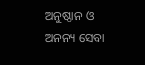ଅନୁଷ୍ଠାନ ଓ ଅନନ୍ୟ ସେବା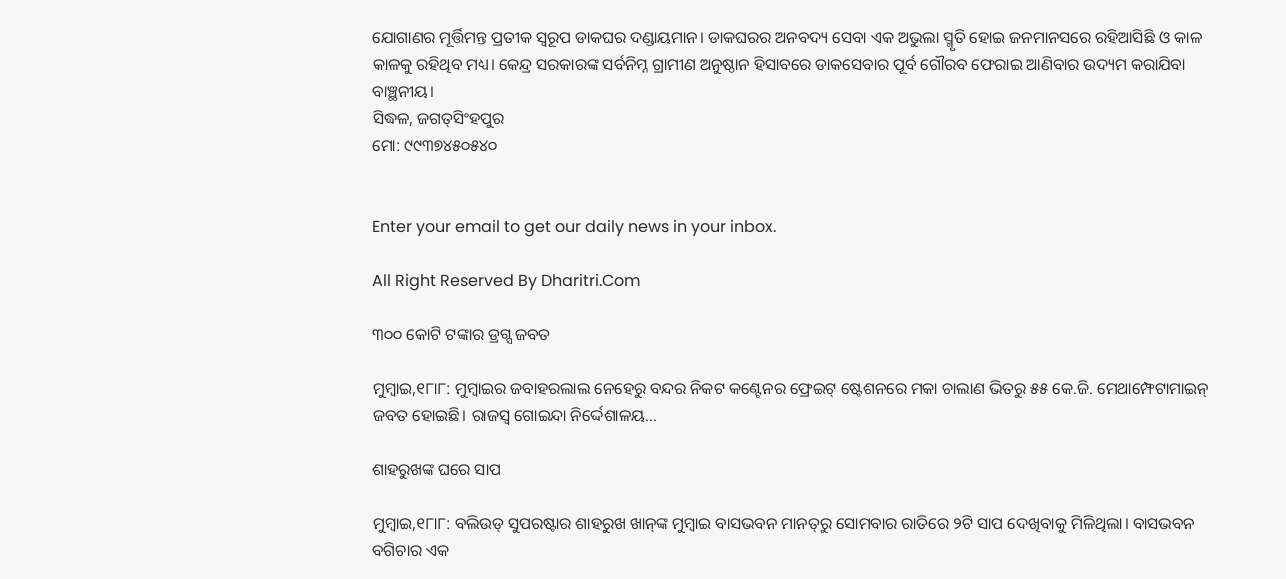ଯୋଗାଣର ମୂର୍ତ୍ତିମନ୍ତ ପ୍ରତୀକ ସ୍ବରୂପ ଡାକଘର ଦଣ୍ଡାୟମାନ। ଡାକଘରର ଅନବଦ୍ୟ ସେବା ଏକ ଅଭୁଲା ସ୍ମୃତି ହୋଇ ଜନମାନସରେ ରହିଆସିଛି ଓ କାଳ କାଳକୁ ରହିଥିବ ମଧ୍ୟ। କେନ୍ଦ୍ର ସରକାରଙ୍କ ସର୍ବନିମ୍ନ ଗ୍ରାମୀଣ ଅନୁଷ୍ଠାନ ହିସାବରେ ଡାକସେବାର ପୂର୍ବ ଗୌରବ ଫେରାଇ ଆଣିବାର ଉଦ୍ୟମ କରାଯିବା ବାଞ୍ଛନୀୟ।
ସିଦ୍ଧଳ, ଜଗତ୍‌ସିଂହପୁର
ମୋ: ୯୯୩୭୪୫୦୫୪୦


Enter your email to get our daily news in your inbox.

All Right Reserved By Dharitri.Com

୩୦୦ କୋଟି ଟଙ୍କାର ଡ୍ରଗ୍ସ ଜବତ

ମୁମ୍ବାଇ,୧୮ା୮: ମୁମ୍ବାଇର ଜବାହରଲାଲ ନେହେରୁ ବନ୍ଦର ନିକଟ କଣ୍ଟେନର ଫ୍ରେଇଟ୍‌ ଷ୍ଟେଶନରେ ମକା ଚାଲାଣ ଭିତରୁ ୫୫ କେ.ଜି. ମେଥାମ୍ଫେଟାମାଇନ୍‌ ଜବତ ହୋଇଛି। ରାଜସ୍ବ ଗୋଇନ୍ଦା ନିର୍ଦ୍ଦେଶାଳୟ…

ଶାହରୁଖଙ୍କ ଘରେ ସାପ

ମୁମ୍ବାଇ,୧୮ା୮: ବଲିଉଡ୍‌ ସୁପରଷ୍ଟାର ଶାହରୁଖ ଖାନ୍‌ଙ୍କ ମୁମ୍ବାଇ ବାସଭବନ ମାନତ୍‌ରୁ ସୋମବାର ରାତିରେ ୨ଟି ସାପ ଦେଖିବାକୁ ମିଳିଥିଲା। ବାସଭବନ ବଗିଚାର ଏକ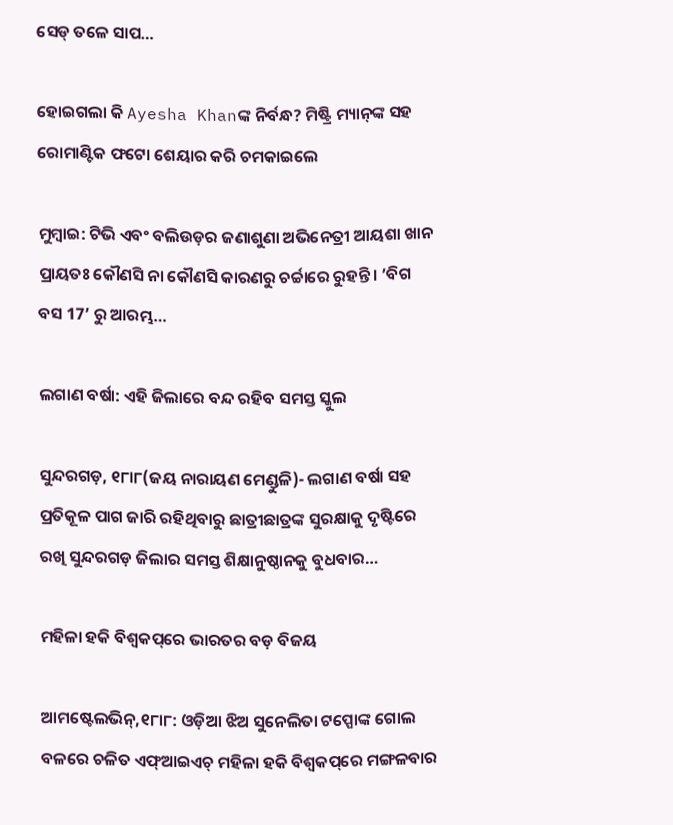ସେଡ୍‌ ତଳେ ସାପ…

ହୋଇଗଲା କି Ayesha Khanଙ୍କ ନିର୍ବନ୍ଧ? ମିଷ୍ଟ୍ରି ମ୍ୟାନ୍‌ଙ୍କ ସହ ରୋମାଣ୍ଟିକ ଫଟୋ ଶେୟାର କରି ଚମକାଇଲେ

ମୁମ୍ବାଇ: ଟିଭି ଏବଂ ବଲିଉଡ଼ର ଜଣାଶୁଣା ଅଭିନେତ୍ରୀ ଆୟଶା ଖାନ ପ୍ରାୟତଃ କୌଣସି ନା କୌଣସି କାରଣରୁ ଚର୍ଚ୍ଚାରେ ରୁହନ୍ତି। ’ବିଗ ବସ 17’ ରୁ ଆରମ୍ଭ…

ଲଗାଣ ବର୍ଷା: ଏହି ଜିଲାରେ ବନ୍ଦ ରହିବ ସମସ୍ତ ସ୍କୁଲ

ସୁନ୍ଦରଗଡ଼, ୧୮ା୮(ଜୟ ନାରାୟଣ ମେଣ୍ଡୁଳି)- ଲଗାଣ ବର୍ଷା ସହ ପ୍ରତିକୂଳ ପାଗ ଜାରି ରହିଥିବାରୁ ଛାତ୍ରୀଛାତ୍ରଙ୍କ ସୁରକ୍ଷାକୁ ଦୃଷ୍ଟିରେ ରଖି ସୁନ୍ଦରଗଡ଼ ଜିଲାର ସମସ୍ତ ଶିକ୍ଷାନୁଷ୍ଠାନକୁ ବୁଧବାର…

ମହିଳା ହକି ବିଶ୍ୱକପ୍‌ରେ ଭାରତର ବଡ଼ ବିଜୟ

ଆମଷ୍ଟେଲଭିନ୍‌,୧୮ା୮: ଓଡ଼ିଆ ଝିଅ ସୁନେଲିତା ଟପ୍ପୋଙ୍କ ଗୋଲ ବଳରେ ଚଳିତ ଏଫ୍‌ଆଇଏଚ୍‌ ମହିଳା ହକି ବିଶ୍ୱକପ୍‌ରେ ମଙ୍ଗଳବାର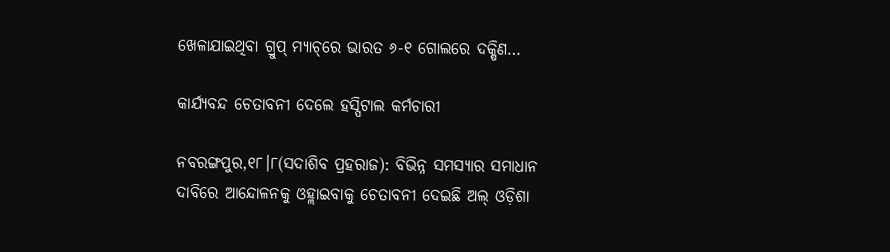ଖେଳାଯାଇଥିବା ଗ୍ରୁପ୍‌ ମ୍ୟାଚ୍‌ରେ ଭାରତ ୬-୧ ଗୋଲରେ ଦକ୍ଷିଣ…

କାର୍ଯ୍ୟବନ୍ଦ ଚେତାବନୀ ଦେଲେ ହସ୍ପିଟାଲ କର୍ମଚାରୀ

ନବରଙ୍ଗପୁର,୧୮।୮(ସଦାଶିବ ପ୍ରହରାଜ): ବିଭିନ୍ନ ସମସ୍ୟାର ସମାଧାନ ଦାବିରେ ଆନ୍ଦୋଳନକୁ ଓହ୍ଲାଇବାକୁ ଚେତାବନୀ ଦେଇଛି ଅଲ୍‌ ଓଡ଼ିଶା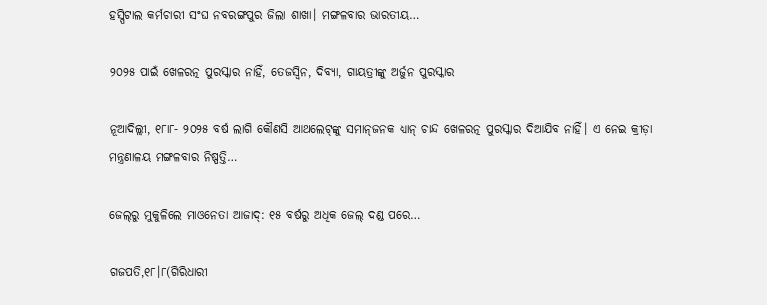ହସ୍ପିଟାଲ କର୍ମଚାରୀ ସଂଘ ନବରଙ୍ଗପୁର ଜିଲା ଶାଖା। ମଙ୍ଗଳବାର ଭାରତୀୟ…

୨୦୨୫ ପାଇଁ ଖେଳରତ୍ନ ପୁରସ୍କାର ନାହିଁ, ତେଜସ୍ବିନ, ଦିବ୍ୟା, ଗାୟତ୍ରୀଙ୍କୁ ଅର୍ଜୁନ ପୁରସ୍କାର

ନୂଆଦିଲ୍ଲୀ, ୧୮ା୮- ୨୦୨୫ ବର୍ଷ ଲାଗି କୌଣସି ଆଥଲେଟ୍‌ଙ୍କୁ ସମାନ୍‌ଜନକ ଧ୍ୟାନ୍‌ ଚାନ୍ଦ ଖେଳରତ୍ନ ପୁରସ୍କାର ଦିଆଯିବ ନାହିଁ। ଏ ନେଇ କ୍ରୀଡ଼ା ମନ୍ତ୍ରଣାଳୟ ମଙ୍ଗଳବାର ନିଷ୍ପତ୍ତି…

ଜେଲ୍‌ରୁ ମୁକୁଳିଲେ ମାଓନେତା ଆଜାଦ୍: ୧୫ ବର୍ଷରୁ ଅଧିକ ଜେଲ୍ ଦଣ୍ଡ ପରେ…

ଗଜପତି,୧୮।୮(ଗିରିଧାରୀ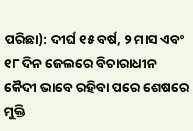ପରିଛା): ଦୀର୍ଘ ୧୫ ବର୍ଷ, ୨ ମାସ ଏବଂ ୧୮ ଦିନ ଜେଲରେ ବିଚାରାଧୀନ କୈଦୀ ଭାବେ ରହିବା ପରେ ଶେଷରେ ମୁକ୍ତି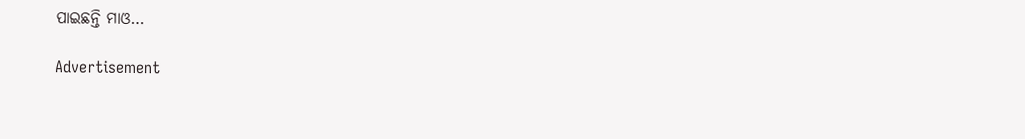ପାଇଛନ୍ତି ମାଓ…

Advertisement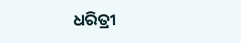ଧରିତ୍ରୀ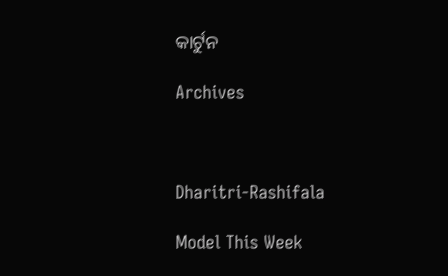କାର୍ଟୁନ

Archives



Dharitri-Rashifala

Model This Week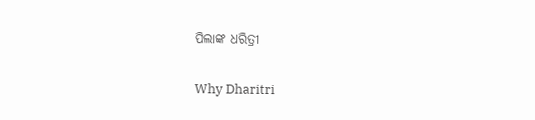ପିଲାଙ୍କ ଧରିତ୍ରୀ

Why Dharitri